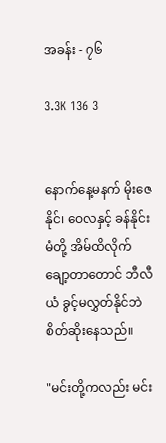အခန်း - ၇၆

3.3K 136 3


နောက်နေ့မနက် မိုးဇေနိုင်၊ ဝေလနှင့် ခန်နိုင်းမံတို့ အိမ်ထိလိုက်ချော့တာတောင် ဘီလီယံ ခွင့်မလွှတ်နိုင်ဘဲ စိတ်ဆိုးနေသည်။

"မင်းတို့ကလည်း မင်း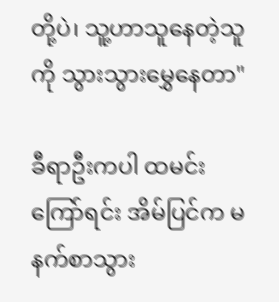တို့ပဲ၊ သူ့ဟာသူနေတဲ့သူကို သွားသွားမွှေနေတာ"

ခီရာဦးကပါ ထမင်းကြော်ရင်း အိမ်ပြင်က မနက်စာသွား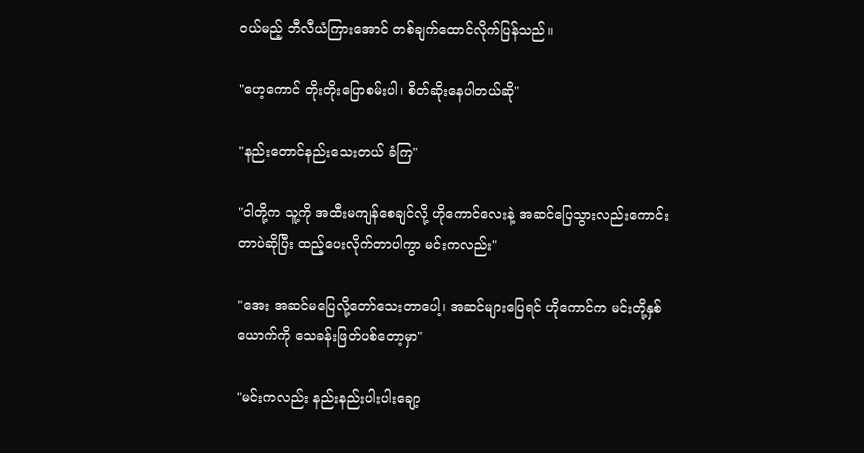ဝယ်မည့် ဘီလီယံကြားအောင် တစ်ချက်ထောင်လိုက်ပြန်သည်။

"ဟေ့ကောင် တိုးတိုးပြောစမ်းပါ၊ စိတ်ဆိုးနေပါတယ်ဆို"

"နည်းတောင်နည်းသေးတယ် ခံကြ"

"ငါတို့က သူ့ကို အထီးမကျန်စေချင်လို့ ဟိုကောင်လေးနဲ့ အဆင်ပြေသွားလည်းကောင်းတာပဲဆိုပြီး ထည့်ပေးလိုက်တာပါကွာ မင်းကလည်း"

"အေး အဆင်မပြေလို့တော်သေးတာပေါ့၊ အဆင်များပြေရင် ဟိုကောင်က မင်းတို့နှစ်ယောက်ကို သေခန်းဖြတ်ပစ်တော့မှာ"

"မင်းကလည်း နည်းနည်းပါးပါးချော့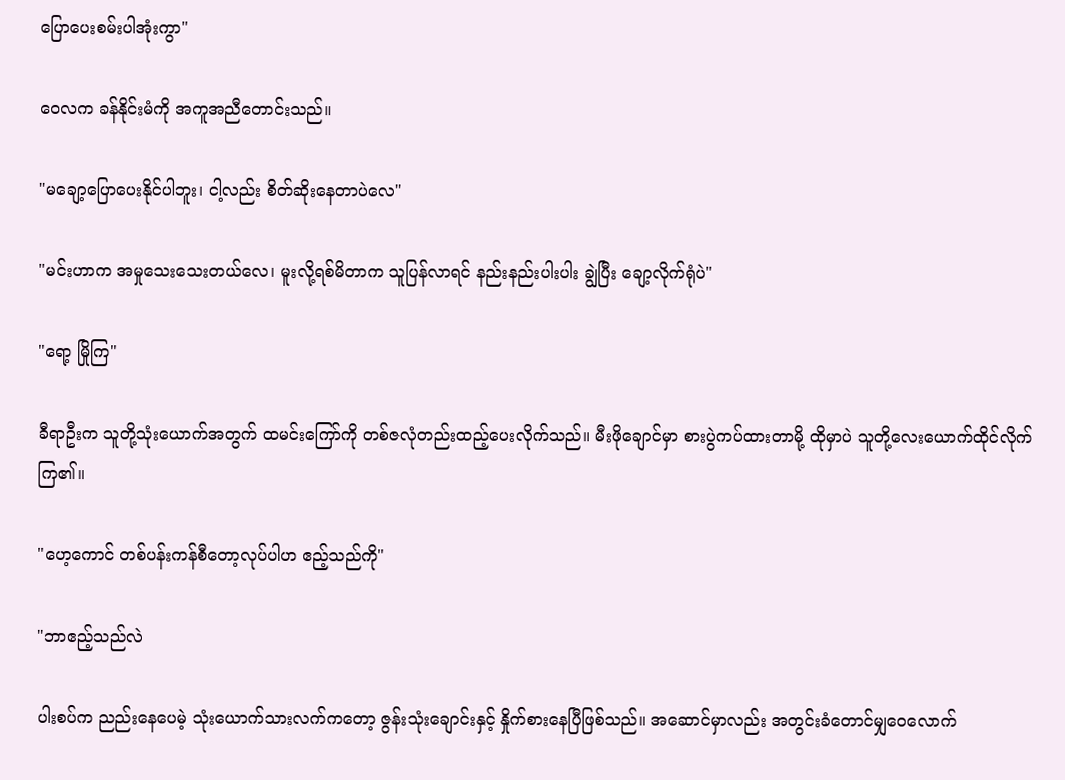ပြောပေးစမ်းပါအုံးကွာ"

ဝေလက ခန်နိုင်းမံကို အကူအညီတောင်းသည်။

"မချော့ပြောပေးနိုင်ပါဘူး၊ ငါ့လည်း စိတ်ဆိုးနေတာပဲလေ"

"မင်းဟာက အမှုသေးသေးတယ်လေ၊ မူးလို့ရစ်မိတာက သူပြန်လာရင် နည်းနည်းပါးပါး ချွဲပြီး ချော့လိုက်ရုံပဲ"

"ရော့ မြိုကြ"

ခီရာဦးက သူတို့သုံးယောက်အတွက် ထမင်းကြော်ကို တစ်ဇလုံတည်းထည့်ပေးလိုက်သည်။ မီးဖိုချောင်မှာ စားပွဲကပ်ထားတာမို့ ထိုမှာပဲ သူတို့လေးယောက်ထိုင်လိုက်ကြ၏။

"ဟေ့ကောင် တစ်ပန်းကန်စီတော့လုပ်ပါဟ ဧည့်သည်ကို"

"ဘာဧည့်သည်လဲ

ပါးစပ်က ညည်းနေပေမဲ့ သုံးယောက်သားလက်ကတော့ ဇွန်းသုံးချောင်းနှင့် နှိုက်စားနေပြီဖြစ်သည်။ အဆောင်မှာလည်း အတွင်းခံတောင်မျှဝေလောက်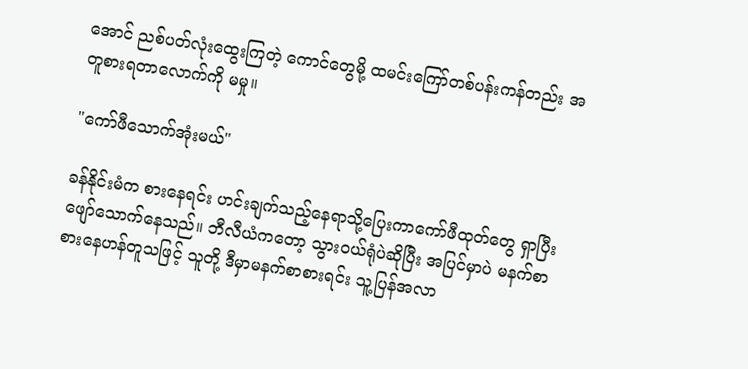အောင် ညစ်ပတ်လုံးထွေးကြတဲ့ ကောင်တွေမို့ ထမင်းကြော်တစ်ပန်းကန်တည်း အတူစားရတာလောက်ကို မမှု။

"ကော်ဖီသောက်အုံးမယ်"

ခန်နိုင်းမံက စားနေရင်း ဟင်းချက်သည့်နေရာသို့ပြေးကာကော်ဖီထုတ်တွေ ရှာပြီး ဖျော်သောက်နေသည်။ ဘီလီယံကတော့ သွားဝယ်ရုံပဲဆိုပြီး အပြင်မှာပဲ မနက်စာစားနေဟန်တူသဖြင့် သူတို့ ဒီမှာမနက်စာစားရင်း သူ့ပြန်အလာ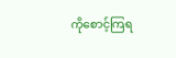ကိုစောင့်ကြရ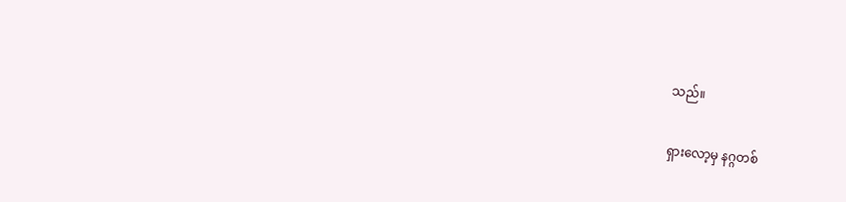သည်။

ရှားလော့မှ နဂ္ဂတစ်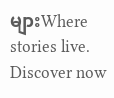များWhere stories live. Discover now